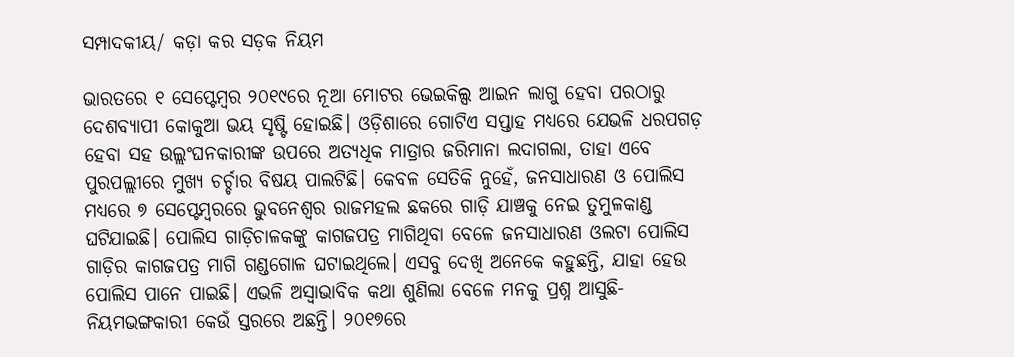ସମ୍ପାଦକୀୟ/ କଡ଼ା କର ସଡ଼କ ନିୟମ

ଭାରତରେ ୧ ସେପ୍ଟେମ୍ବର ୨୦୧୯ରେ ନୂଆ ମୋଟର ଭେଇକିଲ୍ସ ଆଇନ ଲାଗୁ ହେବା ପରଠାରୁ ଦେଶବ୍ୟାପୀ କୋକୁଆ ଭୟ ସୃଷ୍ଟି ହୋଇଛି। ଓଡ଼ିଶାରେ ଗୋଟିଏ ସପ୍ତାହ ମଧ୍ୟରେ ଯେଭଳି ଧରପଗଡ଼ ହେବା ସହ ଉଲ୍ଲଂଘନକାରୀଙ୍କ ଉପରେ ଅତ୍ୟଧିକ ମାତ୍ରାର ଜରିମାନା ଲଦାଗଲା, ତାହା ଏବେ ପୁରପଲ୍ଲୀରେ ମୁଖ୍ୟ ଚର୍ଚ୍ଚାର ବିଷୟ ପାଲଟିଛି। କେବଳ ସେତିକି ନୁହେଁ, ଜନସାଧାରଣ ଓ ପୋଲିସ ମଧ୍ୟରେ ୭ ସେପ୍ଟେମ୍ବରରେ ଭୁବନେଶ୍ୱର ରାଜମହଲ ଛକରେ ଗାଡ଼ି ଯାଞ୍ଚକୁ ନେଇ ତୁମୁଳକାଣ୍ଡ ଘଟିଯାଇଛି। ପୋଲିସ ଗାଡ଼ିଚାଳକଙ୍କୁ କାଗଜପତ୍ର ମାଗିଥିବା ବେଳେ ଜନସାଧାରଣ ଓଲଟା ପୋଲିସ ଗାଡ଼ିର କାଗଜପତ୍ର ମାଗି ଗଣ୍ଡଗୋଳ ଘଟାଇଥିଲେ। ଏସବୁ ଦେଖି ଅନେକେ କହୁଛନ୍ତି, ଯାହା ହେଉ ପୋଲିସ ପାନେ ପାଇଛି। ଏଭଳି ଅସ୍ବାଭାବିକ କଥା ଶୁଣିଲା ବେଳେ ମନକୁ ପ୍ରଶ୍ନ ଆସୁଛି-ନିୟମଭଙ୍ଗକାରୀ କେଉଁ ସ୍ତରରେ ଅଛନ୍ତି। ୨୦୧୭ରେ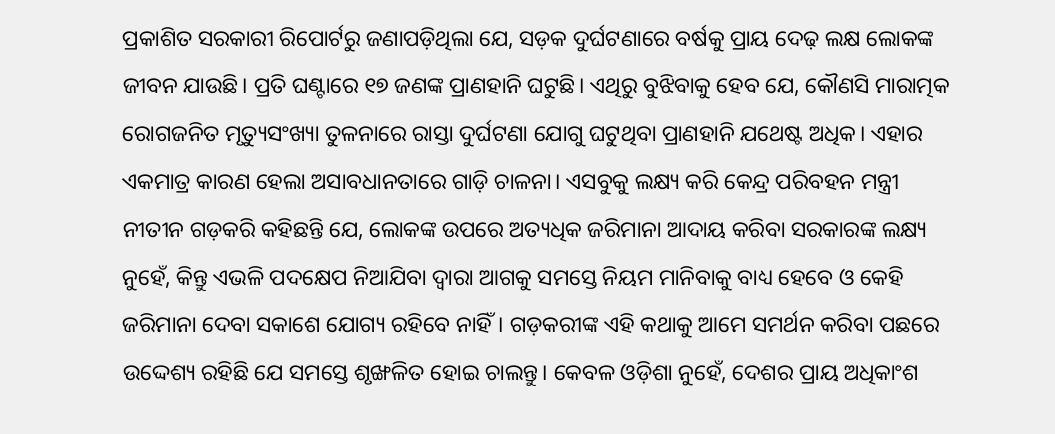ପ୍ରକାଶିତ ସରକାରୀ ରିପୋର୍ଟରୁ ଜଣାପଡ଼ିଥିଲା ଯେ, ସଡ଼କ ଦୁର୍ଘଟଣାରେ ବର୍ଷକୁ ପ୍ରାୟ ଦେଢ଼ ଲକ୍ଷ ଲୋକଙ୍କ ଜୀବନ ଯାଉଛି। ପ୍ରତି ଘଣ୍ଟାରେ ୧୭ ଜଣଙ୍କ ପ୍ରାଣହାନି ଘଟୁଛି। ଏଥିରୁ ବୁଝିବାକୁ ହେବ ଯେ, କୌଣସି ମାରାତ୍ମକ ରୋଗଜନିତ ମୃତ୍ୟୁସଂଖ୍ୟା ତୁଳନାରେ ରାସ୍ତା ଦୁର୍ଘଟଣା ଯୋଗୁ ଘଟୁଥିବା ପ୍ରାଣହାନି ଯଥେଷ୍ଟ ଅଧିକ। ଏହାର ଏକମାତ୍ର କାରଣ ହେଲା ଅସାବଧାନତାରେ ଗାଡ଼ି ଚାଳନା। ଏସବୁକୁ ଲକ୍ଷ୍ୟ କରି କେନ୍ଦ୍ର ପରିବହନ ମନ୍ତ୍ରୀ ନୀତୀନ ଗଡ଼କରି କହିଛନ୍ତି ଯେ, ଲୋକଙ୍କ ଉପରେ ଅତ୍ୟଧିକ ଜରିମାନା ଆଦାୟ କରିବା ସରକାରଙ୍କ ଲକ୍ଷ୍ୟ ନୁହେଁ, କିନ୍ତୁ ଏଭଳି ପଦକ୍ଷେପ ନିଆଯିବା ଦ୍ୱାରା ଆଗକୁ ସମସ୍ତେ ନିୟମ ମାନିବାକୁ ବାଧ୍ୟ ହେବେ ଓ କେହି ଜରିମାନା ଦେବା ସକାଶେ ଯୋଗ୍ୟ ରହିବେ ନାହିଁ। ଗଡ଼କରୀଙ୍କ ଏହି କଥାକୁ ଆମେ ସମର୍ଥନ କରିବା ପଛରେ ଉଦ୍ଦେଶ୍ୟ ରହିଛି ଯେ ସମସ୍ତେ ଶୃଙ୍ଖଳିତ ହୋଇ ଚାଲନ୍ତୁ। କେବଳ ଓଡ଼ିଶା ନୁହେଁ, ଦେଶର ପ୍ରାୟ ଅଧିକାଂଶ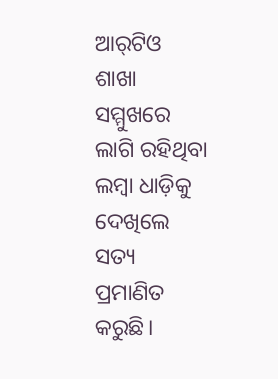ଆର୍‌ଟିଓ ଶାଖା ସମ୍ମୁଖରେ ଲାଗି ରହିଥିବା ଲମ୍ବା ଧାଡ଼ିକୁ ଦେଖିଲେ ସତ୍ୟ ପ୍ରମାଣିତ କରୁଛି।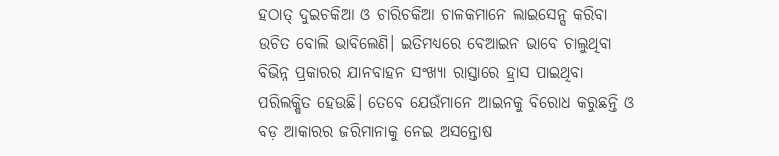ହଠାତ୍‌ ଦୁଇଚକିଆ ଓ ଚାରିଚକିଆ ଚାଳକମାନେ ଲାଇସେନ୍ସ କରିବା ଉଚିତ ବୋଲି ଭାବିଲେଣି। ଇତିମଧ୍ୟରେ ବେଆଇନ ଭାବେ ଚାଲୁଥିବା ବିଭିନ୍ନ ପ୍ରକାରର ଯାନବାହନ ସଂଖ୍ୟା ରାସ୍ତାରେ ହ୍ରାସ ପାଇଥିବା ପରିଲକ୍ଷିତ ହେଉଛି। ତେବେ ଯେଉଁମାନେ ଆଇନକୁ ବିରୋଧ କରୁଛନ୍ତି ଓ ବଡ଼ ଆକାରର ଜରିମାନାକୁ ନେଇ ଅସନ୍ତୋଷ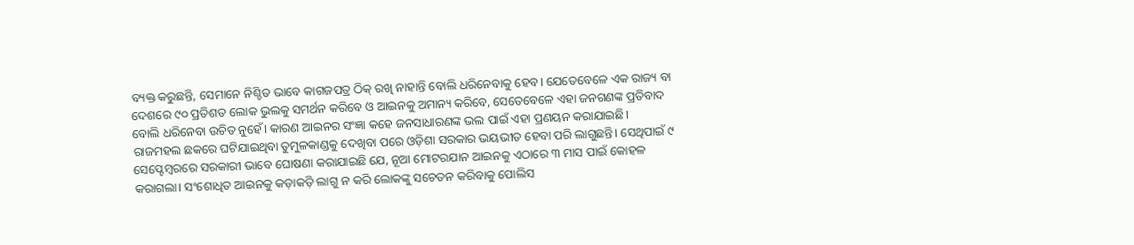ବ୍ୟକ୍ତ କରୁଛନ୍ତି, ସେମାନେ ନିଶ୍ଚିତ ଭାବେ କାଗଜପତ୍ର ଠିକ୍‌ ରଖି ନାହାନ୍ତି ବୋଲି ଧରିନେବାକୁ ହେବ। ଯେତେବେଳେ ଏକ ରାଜ୍ୟ ବା ଦେଶରେ ୯୦ ପ୍ରତିଶତ ଲୋକ ଭୁଲକୁ ସମର୍ଥନ କରିବେ ଓ ଆଇନକୁ ଅମାନ୍ୟ କରିବେ, ସେତେବେଳେ ଏହା ଜନଗଣଙ୍କ ପ୍ରତିବାଦ ବୋଲି ଧରିନେବା ଉଚିତ ନୁହେଁ। କାରଣ ଆଇନର ସଂଜ୍ଞା କହେ ଜନସାଧାରଣଙ୍କ ଭଲ ପାଇଁ ଏହା ପ୍ରଣୟନ କରାଯାଇଛି।
ରାଜମହଲ ଛକରେ ଘଟିଯାଇଥିବା ତୁମୁଳକାଣ୍ଡକୁ ଦେଖିବା ପରେ ଓଡ଼ିଶା ସରକାର ଭୟଭୀତ ହେବା ପରି ଲାଗୁଛନ୍ତି। ସେଥିପାଇଁ ୯ ସେପ୍ଟେମ୍ବରରେ ସରକାରୀ ଭାବେ ଘୋଷଣା କରାଯାଇଛି ଯେ, ନୂଆ ମୋଟରଯାନ ଆଇନକୁ ଏଠାରେ ୩ ମାସ ପାଇଁ କୋହଳ କରାଗଲା। ସଂଶୋଧିତ ଆଇନକୁ କଡ଼ାକଡ଼ି ଲାଗୁ ନ କରି ଲୋକଙ୍କୁ ସଚେତନ କରିବାକୁ ପୋଲିସ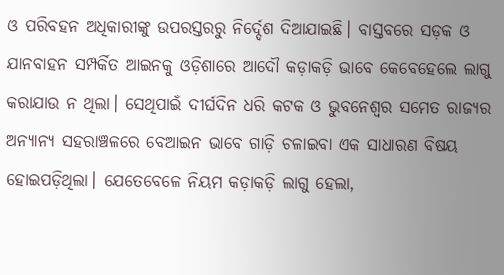ଓ ପରିବହନ ଅଧିକାରୀଙ୍କୁ ଉପରସ୍ତରରୁ ନିର୍ଦ୍ଦେଶ ଦିଆଯାଇଛି। ବାସ୍ତବରେ ସଡ଼କ ଓ ଯାନବାହନ ସମ୍ପର୍କିତ ଆଇନକୁ ଓଡ଼ିଶାରେ ଆଦୌ କଡ଼ାକଡ଼ି ଭାବେ କେବେହେଲେ ଲାଗୁ କରାଯାଉ ନ ଥିଲା। ସେଥିପାଇଁ ଦୀର୍ଘଦିନ ଧରି କଟକ ଓ ଭୁବନେଶ୍ୱର ସମେତ ରାଜ୍ୟର ଅନ୍ୟାନ୍ୟ ସହରାଞ୍ଚଳରେ ବେଆଇନ ଭାବେ ଗାଡ଼ି ଚଳାଇବା ଏକ ସାଧାରଣ ବିଷୟ ହୋଇପଡ଼ିଥିଲା। ଯେତେବେଳେ ନିୟମ କଡ଼ାକଡ଼ି ଲାଗୁ ହେଲା,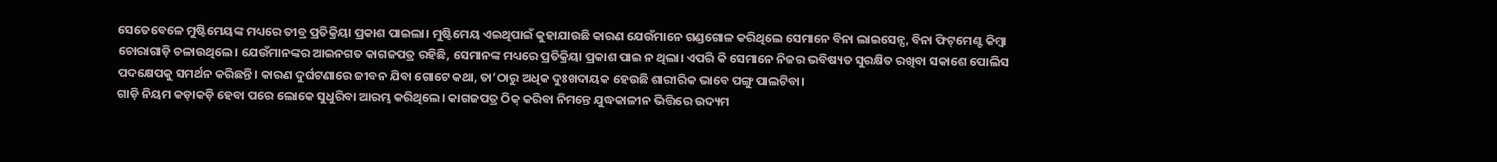ସେତେବେଳେ ମୁଷ୍ଟିମେୟଙ୍କ ମଧ୍ୟରେ ତୀବ୍ର ପ୍ରତିକ୍ରିୟା ପ୍ରକାଶ ପାଇଲା। ମୁଷ୍ଟିମେୟ ଏଇଥିପାଇଁ କୁହାଯାଉଛି କାରଣ ଯେଉଁମାନେ ଗଣ୍ଡଗୋଳ କରିଥିଲେ ସେମାନେ ବିନା ଲାଇସେନ୍ସ, ବିନା ଫିଟ୍‌ମେଣ୍ଟ କିମ୍ବା ଚୋରାଗାଡ଼ି ଚଳାଉଥିଲେ। ଯେଉଁମାନଙ୍କର ଆଇନଗତ କାଗଜପତ୍ର ରହିଛି, ସେମାନଙ୍କ ମଧ୍ୟରେ ପ୍ରତିକ୍ରିୟା ପ୍ରକାଶ ପାଇ ନ ଥିଲା। ଏପରି କି ସେମାନେ ନିଜର ଭବିଷ୍ୟତ ସୁରକ୍ଷିତ ରଖିବା ସକାଶେ ପୋଲିସ ପଦକ୍ଷେପକୁ ସମର୍ଥନ କରିଛନ୍ତି। କାରଣ ଦୁର୍ଘଟଣାରେ ଜୀବନ ଯିବା ଗୋଟେ କଥା, ତା’ଠାରୁ ଅଧିକ ଦୁଃଖଦାୟକ ହେଉଛି ଶାରୀରିକ ଭାବେ ପଙ୍ଗୁ ପାଲଟିବା।
ଗାଡ଼ି ନିୟମ କଡ଼ାକଡ଼ି ହେବା ପରେ ଲୋକେ ସୁଧୁରିବା ଆରମ୍ଭ କରିଥିଲେ। କାଗଜପତ୍ର ଠିକ୍‌ କରିବା ନିମନ୍ତେ ଯୁଦ୍ଧକାଳୀନ ଭିତ୍ତିରେ ଉଦ୍ୟମ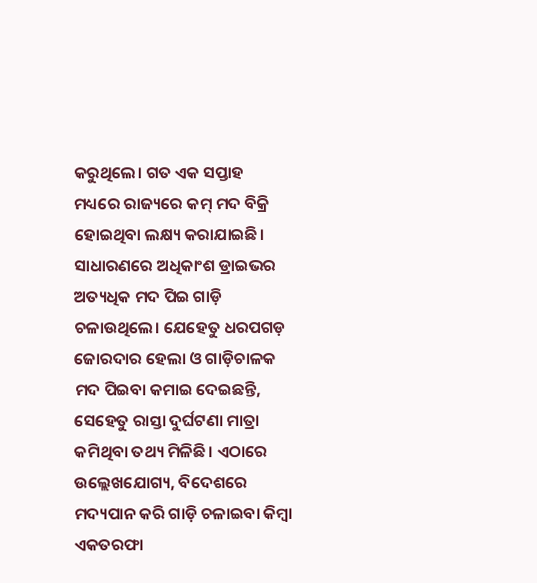କରୁଥିଲେ। ଗତ ଏକ ସପ୍ତାହ ମଧ୍ୟରେ ରାଜ୍ୟରେ କମ୍‌ ମଦ ବିକ୍ରି ହୋଇଥିବା ଲକ୍ଷ୍ୟ କରାଯାଇଛି। ସାଧାରଣରେ ଅଧିକାଂଶ ଡ୍ରାଇଭର ଅତ୍ୟଧିକ ମଦ ପିଇ ଗାଡ଼ି ଚଳାଉଥିଲେ। ଯେହେତୁ ଧରପଗଡ଼ ଜୋରଦାର ହେଲା ଓ ଗାଡ଼ିଚାଳକ ମଦ ପିଇବା କମାଇ ଦେଇଛନ୍ତି, ସେହେତୁ ରାସ୍ତା ଦୁର୍ଘଟଣା ମାତ୍ରା କମିଥିବା ତଥ୍ୟ ମିଳିଛି। ଏଠାରେ ଉଲ୍ଲେଖଯୋଗ୍ୟ, ବିଦେଶରେ ମଦ୍ୟପାନ କରି ଗାଡ଼ି ଚଳାଇବା କିମ୍ବା ଏକତରଫା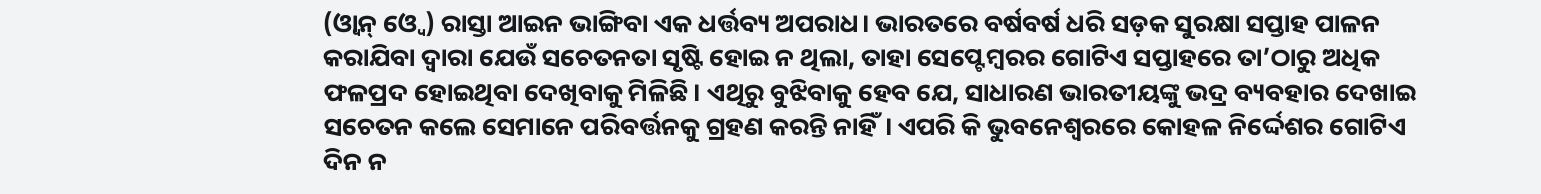(ଓ୍ବାନ୍‌ ଓ୍ବେ) ରାସ୍ତା ଆଇନ ଭାଙ୍ଗିବା ଏକ ଧର୍ତ୍ତବ୍ୟ ଅପରାଧ। ଭାରତରେ ବର୍ଷବର୍ଷ ଧରି ସଡ଼କ ସୁରକ୍ଷା ସପ୍ତାହ ପାଳନ କରାଯିବା ଦ୍ୱାରା ଯେଉଁ ସଚେତନତା ସୃଷ୍ଟି ହୋଇ ନ ଥିଲା, ତାହା ସେପ୍ଟେମ୍ବରର ଗୋଟିଏ ସପ୍ତାହରେ ତା’ଠାରୁ ଅଧିକ ଫଳପ୍ରଦ ହୋଇଥିବା ଦେଖିବାକୁ ମିଳିଛି। ଏଥିରୁ ବୁଝିବାକୁ ହେବ ଯେ, ସାଧାରଣ ଭାରତୀୟଙ୍କୁ ଭଦ୍ର ବ୍ୟବହାର ଦେଖାଇ ସଚେତନ କଲେ ସେମାନେ ପରିବର୍ତ୍ତନକୁ ଗ୍ରହଣ କରନ୍ତି ନାହିଁ। ଏପରି କି ଭୁବନେଶ୍ୱରରେ କୋହଳ ନିର୍ଦ୍ଦେଶର ଗୋଟିଏ ଦିନ ନ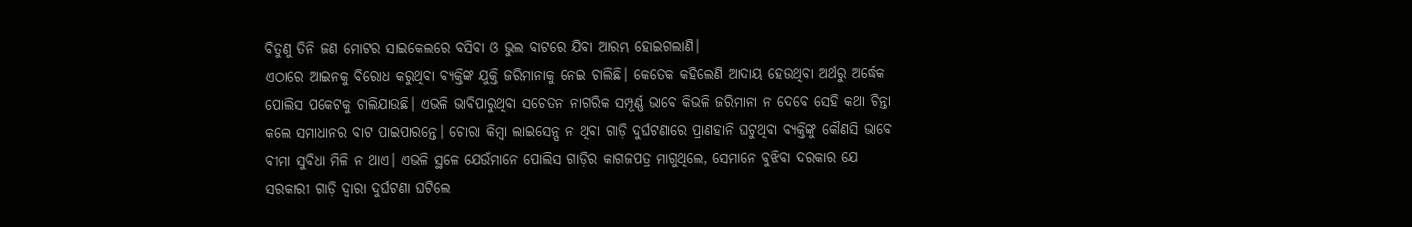ବିତୁଣୁ ତିନି ଜଣ ମୋଟର ସାଇକେଲରେ ବସିବା ଓ ଭୁଲ ବାଟରେ ଯିବା ଆରମ୍ଭ ହୋଇଗଲାଣି।
ଏଠାରେ ଆଇନକୁ ବିରୋଧ କରୁଥିବା ବ୍ୟକ୍ତିଙ୍କ ଯୁକ୍ତି ଜରିମାନାକୁ ନେଇ ଚାଲିଛି। କେତେକ କହିଲେଣି ଆଦାୟ ହେଉଥିବା ଅର୍ଥରୁ ଅର୍ଦ୍ଧେକ ପୋଲିସ ପକେଟକୁ ଚାଲିଯାଉଛି। ଏଭଳି ଭାବିପାରୁଥିବା ସଚେତନ ନାଗରିକ ସମ୍ପୂର୍ଣ୍ଣ ଭାବେ କିଭଳି ଜରିମାନା ନ ଦେବେ ସେହି କଥା ଚିନ୍ତା କଲେ ସମାଧାନର ବାଟ ପାଇପାରନ୍ତେ। ଚୋରା କିମ୍ବା ଲାଇସେନ୍ସ ନ ଥିବା ଗାଡ଼ି ଦୁର୍ଘଟଣାରେ ପ୍ରାଣହାନି ଘଟୁଥିବା ବ୍ୟକ୍ତିଙ୍କୁ କୌଣସି ଭାବେ ବୀମା ସୁବିଧା ମିଳି ନ ଥାଏ। ଏଭଳି ସ୍ଥଳେ ଯେଉଁମାନେ ପୋଲିସ ଗାଡ଼ିର କାଗଜପତ୍ର ମାଗୁଥିଲେ, ସେମାନେ ବୁଝିବା ଦରକାର ଯେ ସରକାରୀ ଗାଡ଼ି ଦ୍ୱାରା ଦୁର୍ଘଟଣା ଘଟିଲେ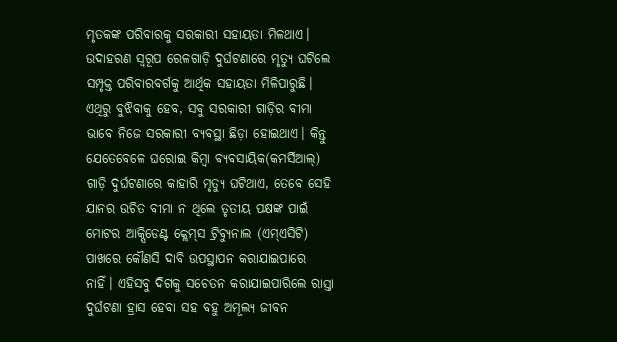ମୃତକଙ୍କ ପରିବାରକୁ ସରକାରୀ ସହାୟତା ମିଳଥାଏ। ଉଦାହରଣ ସ୍ବରୂପ ରେଳଗାଡ଼ି ଦୁର୍ଘଟଣାରେ ମୃତ୍ୟୁ ଘଟିଲେ ସମ୍ପୃକ୍ତ ପରିବାରବର୍ଗକୁ ଆର୍ଥିକ ସହାୟତା ମିଳିପାରୁଛି। ଏଥିରୁ ବୁଝିବାକୁ ହେବ, ସବୁ ସରକାରୀ ଗାଡ଼ିର ବୀମା ଭାବେ ନିଜେ ସରକାରୀ ବ୍ୟବସ୍ଥା ଛିଡ଼ା ହୋଇଥାଏ। କିନ୍ତୁ ଯେତେବେଳେ ଘରୋଇ କିମ୍ବା ବ୍ୟବସାୟିକ(କମର୍ସିଆଲ୍‌) ଗାଡ଼ି ଦୁର୍ଘଟଣାରେ କାହାରି ମୃତ୍ୟୁ ଘଟିଥାଏ, ତେବେ ସେହି ଯାନର ଉଚିତ ବୀମା ନ ଥିଲେ ତୃତୀୟ ପକ୍ଷଙ୍କ ପାଇଁ ମୋଟର ଆକ୍ସିଡେଣ୍ଟ କ୍ଲେମ୍‌ସ ଟ୍ରିବ୍ୟୁନାଲ (ଏମ୍‌ଏସିଟି) ପାଖରେ କୌଣସି ଦାବି ଉପସ୍ଥାପନ କରାଯାଇପାରେ ନାହିଁ। ଏହିସବୁ ଦିଗକୁ ସଚେତନ କରାଯାଇପାରିଲେ ରାସ୍ତା ଦୁର୍ଘଟଣା ହ୍ରାସ ହେବା ସହ ବହୁ ଅମୂଲ୍ୟ ଜୀବନ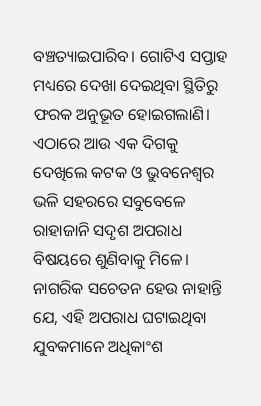ବଞ୍ଚତ୍ୟାଇପାରିବ। ଗୋଟିଏ ସପ୍ତାହ ମଧ୍ୟରେ ଦେଖା ଦେଇଥିବା ସ୍ଥିତିରୁ ଫରକ ଅନୁଭୂତ ହୋଇଗଲାଣି।
ଏଠାରେ ଆଉ ଏକ ଦିଗକୁ ଦେଖିଲେ କଟକ ଓ ଭୁବନେଶ୍ୱର ଭଳି ସହରରେ ସବୁବେଳେ ରାହାଜାନି ସଦୃଶ ଅପରାଧ ବିଷୟରେ ଶୁଣିବାକୁ ମିଳେ। ନାଗରିକ ସଚେତନ ହେଉ ନାହାନ୍ତି ଯେ, ଏହି ଅପରାଧ ଘଟାଇଥିବା ଯୁବକମାନେ ଅଧିକାଂଶ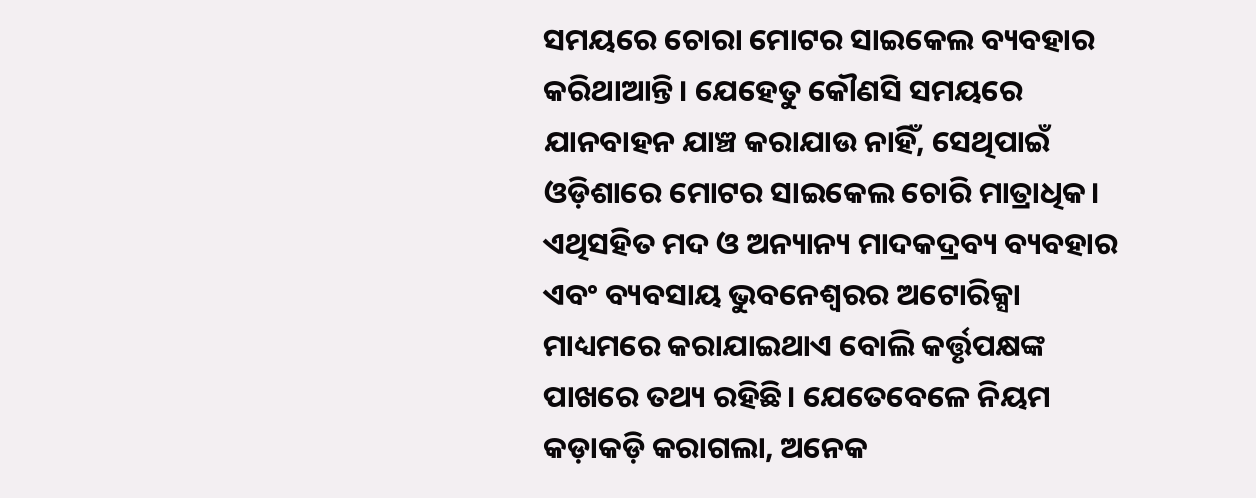ସମୟରେ ଚୋରା ମୋଟର ସାଇକେଲ ବ୍ୟବହାର କରିଥାଆନ୍ତି। ଯେହେତୁ କୌଣସି ସମୟରେ ଯାନବାହନ ଯାଞ୍ଚ କରାଯାଉ ନାହିଁ, ସେଥିପାଇଁ ଓଡ଼ିଶାରେ ମୋଟର ସାଇକେଲ ଚୋରି ମାତ୍ରାଧିକ। ଏଥିସହିତ ମଦ ଓ ଅନ୍ୟାନ୍ୟ ମାଦକଦ୍ରବ୍ୟ ବ୍ୟବହାର ଏବଂ ବ୍ୟବସାୟ ଭୁବନେଶ୍ୱରର ଅଟୋରିକ୍ସା ମାଧ୍ୟମରେ କରାଯାଇଥାଏ ବୋଲି କର୍ତ୍ତୃପକ୍ଷଙ୍କ ପାଖରେ ତଥ୍ୟ ରହିଛି। ଯେତେବେଳେ ନିୟମ କଡ଼ାକଡ଼ି କରାଗଲା, ଅନେକ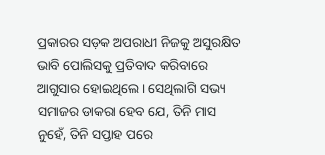ପ୍ରକାରର ସଡ଼କ ଅପରାଧୀ ନିଜକୁ ଅସୁରକ୍ଷିତ ଭାବି ପୋଲିସକୁ ପ୍ରତିବାଦ କରିବାରେ ଆଗୁସାର ହୋଇଥିଲେ। ସେଥିଲାଗି ସଭ୍ୟ ସମାଜର ଡାକରା ହେବ ଯେ, ତିନି ମାସ ନୁହେଁ, ତିନି ସପ୍ତାହ ପରେ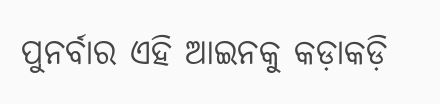ପୁନର୍ବାର ଏହି ଆଇନକୁ କଡ଼ାକଡ଼ି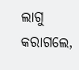ଲାଗୁ କରାଗଲେ,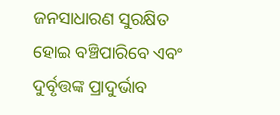ଜନସାଧାରଣ ସୁରକ୍ଷିତ ହୋଇ ବଞ୍ଚିପାରିବେ ଏବଂ ଦୁର୍ବୃତ୍ତଙ୍କ ପ୍ରାଦୁର୍ଭାବ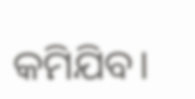କମିଯିବ।